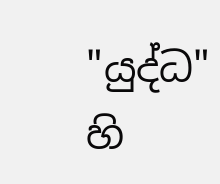"යුද්ධ" හි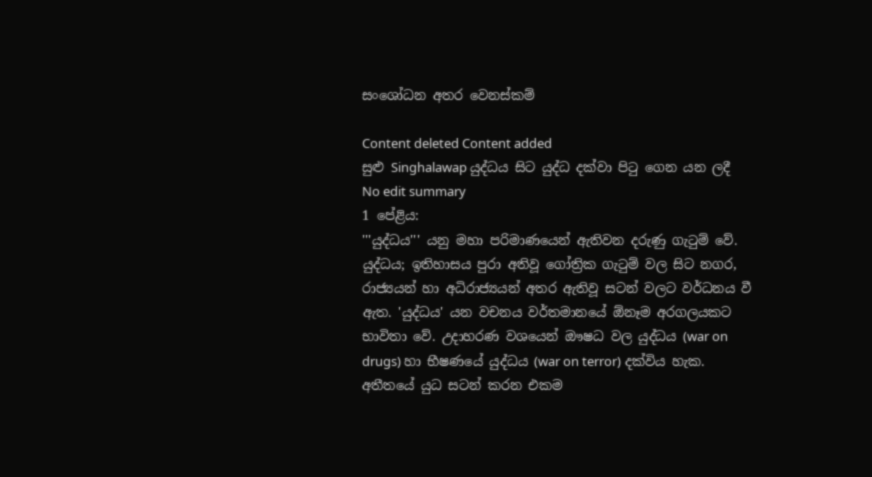සංශෝධන අතර වෙනස්කම්

Content deleted Content added
සුළු Singhalawap යුද්ධය සිට යුද්ධ දක්වා පිටු ගෙන යන ලදී
No edit summary
1 පේළිය:
'''යුද්ධය''' යනු මහා පරිමාණයෙන් ඇතිවන දරුණු ගැටුම් වේ. යුද්ධය; ඉතිහාසය පුරා අතිවූ ගෝත්‍රික ගැටුම් වල සිට නගර, රාජ්‍යයන් හා අධිරාජ්‍යයන් අතර ඇතිවූ සටන් වලට වර්ධනය වී ඇත. 'යුද්ධය' යන වචනය වර්තමානයේ ඕනෑම අරගලයකට භාවිතා වේ. උදාහරණ වශයෙන් ඖෂධ වල යුද්ධය (war on drugs) හා භීෂණයේ යුද්ධය (war on terror) දක්විය හැක. අතීතයේ යුධ සටන් කරන එකම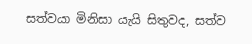සත්වයා මිනිසා යැයි සිතුවද, සත්ව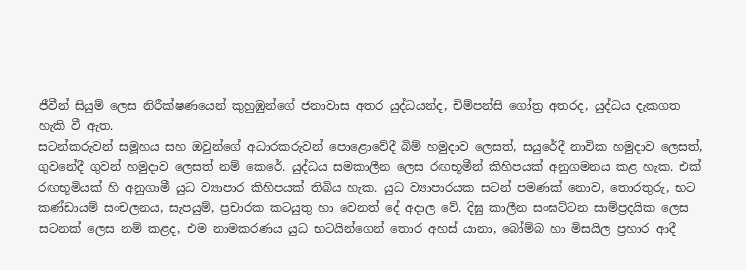ජීවීන් සියුම් ලෙස නිරීක්ෂණයෙන් කුහුඹුන්ගේ ජනාවාස අතර යුද්ධයන්ද, චිම්පන්සි ගෝත්‍ර අතරද, යුද්ධය දැකගත හැකි වී ඇත.
සටන්කරුවන් සමූහය සහ ඔවුන්ගේ අධාරකරුවන් පොළොවේදී බිම් හමුදාව ලෙසත්, සයුරේදී නාවික හමුදාව ලෙසත්, ගුවනේදී ගුවන් හමුදාව ලෙසත් නම් කෙරේ. යුද්ධය සමකාලීන ලෙස රඟභූමීන් කිහිපයක් අනුගමනය කළ හැක. එක් රඟභූමියක් හි අනුගාමී යුධ ව්‍යාපාර කිහිපයක් තිබිය හැක. යුධ ව්‍යාපාරයක සටන් පමණක් නොව, තොරතුරු, භට කණ්ඩායම් සංචලනය, සැපයුම්, ප්‍රචාරක කටයුතු හා වෙනත් දේ අදාල වේ. දිඝු කාලීන සංඝට්ටන සාම්ප්‍රදයික ලෙස සටනක් ලෙස නම් කළද, එම නාමකරණය යුධ භටයින්ගෙන් තොර අහස් යානා, බෝම්බ හා මිසයිල ප්‍රහාර ආදී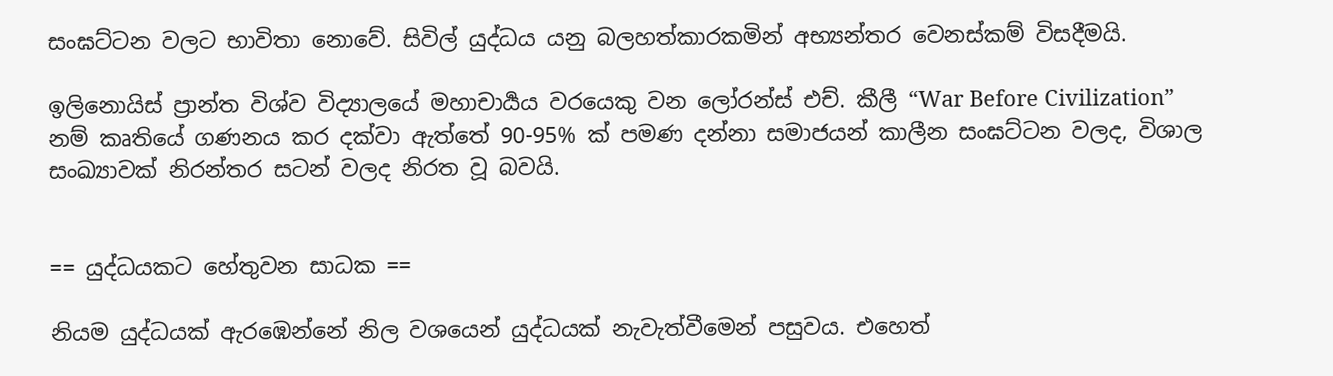සංඝට්ටන වලට භාවිතා නොවේ. සිවිල් යුද්ධය යනු බලහත්කාරකමින් අභ්‍යන්තර වෙනස්කම් විසදීමයි.

ඉලිනොයිස් ප්‍රාන්ත විශ්ව විද්‍යාලයේ මහාචාර්‍යය වරයෙකු වන ලෝරන්ස් එච්. කීලී “War Before Civilization” නම් කෘතියේ ගණනය කර දක්වා ඇත්තේ 90-95% ක් පමණ දන්නා සමාජයන් කාලීන සංඝට්ටන වලද, විශාල සංඛ්‍යාවක් නිරන්තර සටන් වලද නිරත වූ බවයි.


== යුද්ධයකට හේතුවන සාධක ==

නියම යුද්ධයක් ඇරඹෙන්නේ නිල වශයෙන් යුද්ධයක් නැවැත්වීමෙන් පසුවය. එහෙත්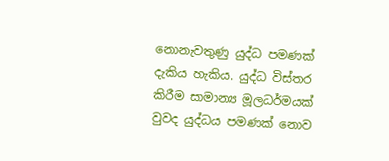නොනැවතුණු යුද්ධ පමණක් දැකිය හැකිය. යුද්ධ විස්තර කිරීම සාමාන්‍ය මූලධර්මයක් වුවද යුද්ධය පමණක් නොව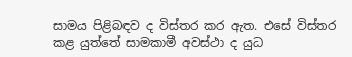සාමය පිළිබඳව ද විස්තර කර ඇත. එසේ විස්තර කළ යුත්තේ සාමකාමී අවස්ථා ද යුධ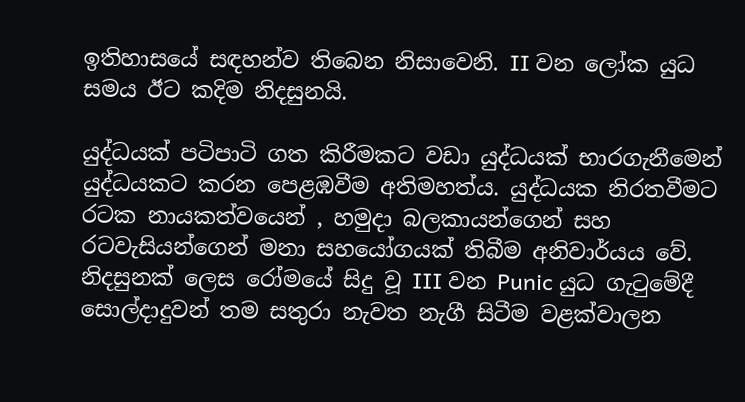ඉතිහාසයේ සඳහන්ව තිබෙන නිසාවෙනි. II වන ලෝක යුධ සමය ඊට කදිම නිදසුනයි.

යුද්ධයක් පටිපාටි ගත කිරීමකට වඩා යුද්ධයක් භාරගැනීමෙන් යුද්ධයකට කරන පෙළඹවීම අතිමහත්ය. යුද්ධයක නිරතවීමට රටක නායකත්වයෙන් , හමුදා බලකායන්ගෙන් සහ රටවැසියන්ගෙන් මනා සහයෝගයක් තිබීම අනිවාර්යය වේ. නිදසුනක් ලෙස රෝමයේ සිදු වූ III වන Punic යුධ ගැටුමේදී සොල්දාදුවන් තම සතුරා නැවත නැගී සිටීම වළක්වාලන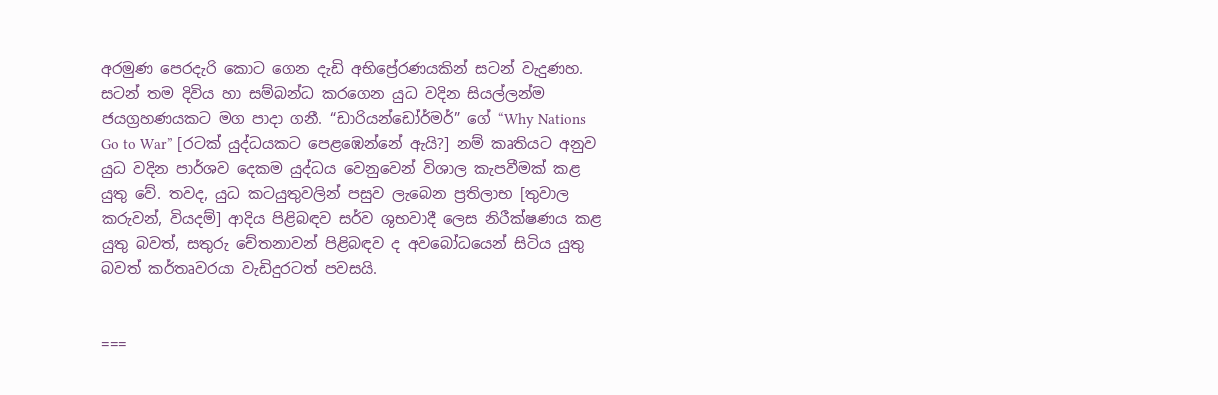අරමුණ පෙරදැරි කොට ගෙන දැඩි අභිප්‍රේරණයකින් සටන් වැදුණහ. සටන් තම දිවිය හා සම්බන්ධ කරගෙන යුධ වදින සියල්ලන්ම ජයග්‍රහණයකට මග පාදා ගනී. “ඩාරියන්ඩෝර්මර්” ගේ “Why Nations Go to War” [රටක් යුද්ධයකට පෙළඹෙන්නේ ඇයි?] නම් කෘතියට අනුව යුධ වදින පාර්ශව දෙකම යුද්ධය වෙනුවෙන් විශාල කැපවීමක් කළ යුතු වේ. තවද, යුධ කටයුතුවලින් පසුව ලැබෙන ප්‍රතිලාභ [තුවාල කරුවන්, වියදම්] ආදිය පිළිබඳව සර්ව ශුභවාදී ලෙස නිරීක්ෂණය කළ යුතු බවත්, සතුරු චේතනාවන් පිළිබඳව ද අවබෝධයෙන් සිටිය යුතු බවත් කර්තෘවරයා වැඩිදුරටත් පවසයි.


===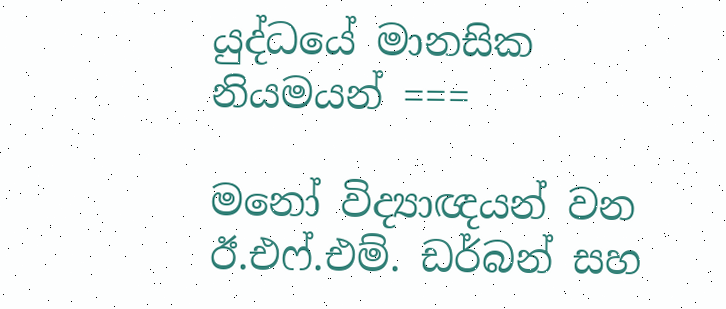යුද්ධයේ මානසික නියමයන් ===

මනෝ විද්‍යාඥයන් වන ඊ.එෆ්.එම්. ඩර්බන් සහ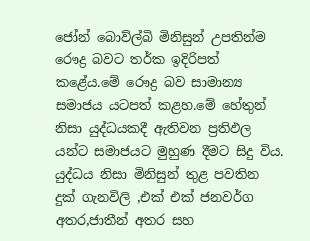ජෝන් බොව්ල්බි මිනිසුන් උපතින්ම රෞද්‍ර බවට තර්ක ඉදිරිපත් කළේය.මේ රෞද්‍ර බව සාමාන්‍ය සමාජය යටපත් කළහ.මේ හේතුන් නිසා යුද්ධයකදී ඇතිවන ප්‍රතිඵල යන්ට සමාජයට මුහුණ දීමට සිදු විය. යුද්ධය නිසා මිනිසුන් තුළ පවතින දුක් ගැනවිලි ,එක් එක් ජනවර්ග අතර,ජාතීන් අතර සහ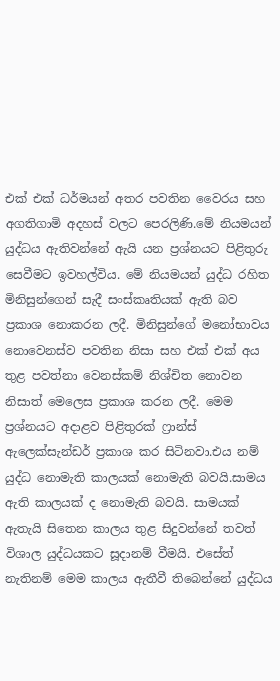එක් එක් ධර්මයන් අතර පවතින වෛරය සහ අගතිගාමි අදහස් වලට පෙරලිණි.මේ නියමයන් යුද්ධය ඇතිවන්නේ ඇයි යන ප්‍රශ්නයට පිළිතුරු සෙවීමට ඉවහල්විය. මේ නියමයන් යුද්ධ රහිත මිනිසුන්ගෙන් සැදී සංස්කෘතියක් ඇති බව ප්‍රකාශ නොකරන ලදී. මිනිසුන්ගේ මනෝභාවය නොවෙනස්ව පවතින නිසා සහ එක් එක් අය තුළ පවත්නා වෙනස්කම් නිශ්චිත නොවන නිසාත් මෙලෙස ප්‍රකාශ කරන ලදී. මෙම ප්‍රශ්නයට අදාළව පිළිතුරක් ෆ්‍රාන්ස් ඇලෙක්සැන්ඩර් ප්‍රකාශ කර සිටිනවා.එය නම් යුද්ධ නොමැති කාලයක් නොමැති බවයි.සාමය ඇති කාලයක් ද නොමැති බවයි. සාමයක් ඇතැයි සිතෙන කාලය තුළ සිදුවන්නේ තවත් විශාල යුද්ධයකට සූදානම් වීමයි. එසේත් නැතිනම් මෙම කාලය ඇතීවී තිබෙන්නේ යුද්ධය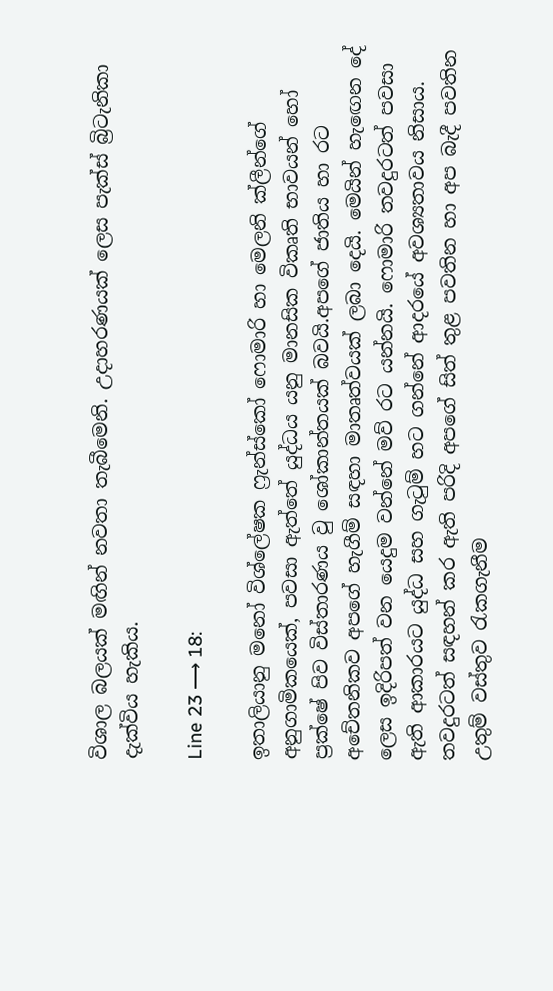විශාල බලයක් මඟින් නවතා තැබීමෙනි. උදාහරණයක් ලෙස පැක්ස් බ්‍රිටැනිකා දැක්විය හැකිය.

Line 23 ⟶ 18:

ඉතාලියානු මනෝ විශ්ලේෂක ෆ්‍රැන්ස්කෝ ෆොමාරි හා මෙලනි ක්ලීන්ගේ අනුගාමිකයෙක්, පවසා ඇත්තේ යුද්ධය යනු මානසික විකෘති භාවයන් හෝ ප්‍රක්ෂේ පිව විස්තාරණය වු ශෝකාන්තයක් බවයි.අපගේ ජාතිය හා රට අචේතනිකව අපගේ හැගීම් සඳහා මාතෘත්වයක් ලබා දෙයි. මෙයින් හැඟෙන දේ ලෙස ඉදිරිපත් වන යෙදුම වන්නේ මව් රට යන්නයි. ෆොමාරි තවදුරටත් පවසා ඇති ආකාරයට යුද්ධ සහ ගැටුම් හට ගන්නේ ආදරයේ අවශ්‍යතාවය නිසාය. තවදුරටත් සඳහන් කර ඇති පරිදි අපගේ සිත් තුළ පවතින හා අප බැදී පවතින උතුම් වස්තුව රැකගැනීම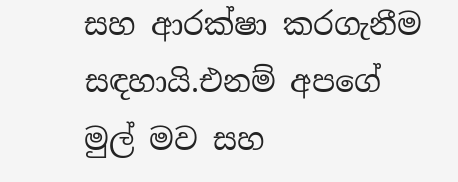සහ ආරක්ෂා කරගැනීම සඳහායි.එනම් අපගේ මුල් මව සහ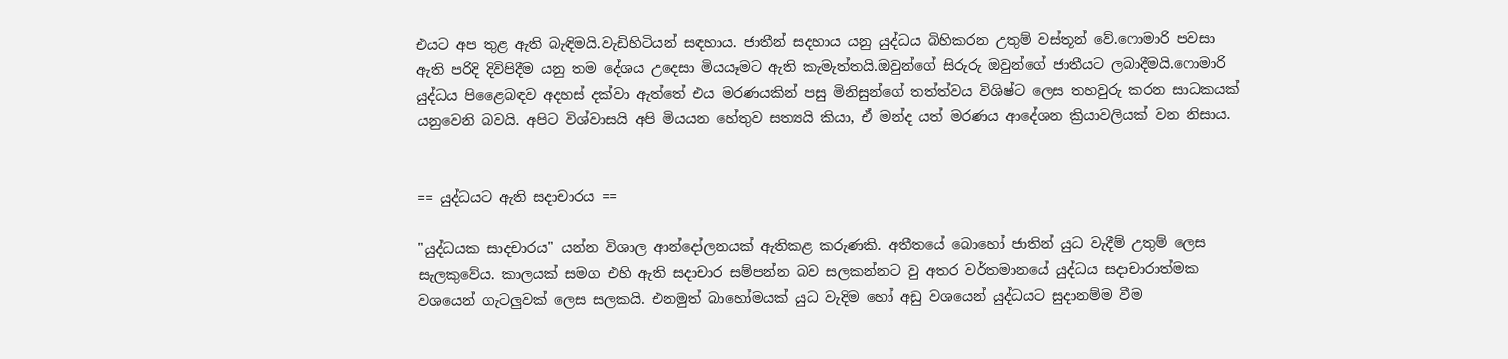එයට අප තුළ ඇති බැඳිමයි.වැඩිහිටියන් සඳහාය. ජාතීන් සදහාය යනු යුද්ධය බිහිකරන උතුම් වස්තූන් වේ.ෆොමාරි පවසා ඇති පරිදි දිවිපිදීම යනු තම දේශය උදෙසා මියයෑමට ඇති කැමැත්තයි.ඔවුන්ගේ සිරුරු ඔවුන්ගේ ජාතීයට ලබාදීමයි.ෆොමාරි යුද්ධය පිළෛබඳව අදහස් දක්වා ඇත්තේ එය මරණයකින් පසු මිනිසුන්ගේ තත්ත්වය විශිෂ්ට ලෙස තහවුරු කරන සාධකයක් යනුවෙනි බවයි. අපිට විශ්වාසයි අපි මියයන හේතුව සත්‍යයි කියා, ඒ මන්ද යත් මරණය ආදේශන ක්‍රියාවලියක් වන නිසාය.


== යුද්ධයට ඇති සදාචාරය ==

"යුද්ධයක සාදචාරය" යන්න විශාල ආන්දෝලනයක් ඇතිකළ කරුණකි. අතීතයේ බොහෝ ජාතින් යුධ වැදීම් උතුම් ලෙස සැලකුවේය. කාලයක් සමග එහි ඇති සදාචාර සම්පන්න බව සලකන්නට වු අතර වර්තමානයේ යුද්ධය සදාචාරාත්මක වශයෙන් ගැටලුවක් ලෙස සලකයි. එනමුත් බාහෝමයක් යුධ වැදිම හෝ අඩු වශයෙන් යුද්ධයට සුදානම්ම වීම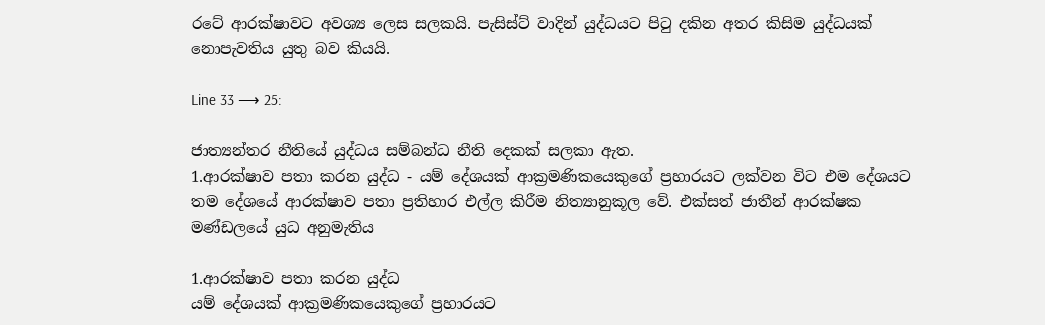රටේ ආරක්ෂාවට අවශ්‍ය ලෙස සලකයි. පැසිස්ට් වාදින් යුද්ධයට පිටු දකින අතර කිසිම යුද්ධයක් නොපැවතිය යුතු බව කියයි.

Line 33 ⟶ 25:

ජාත්‍යන්තර නීතියේ යුද්ධය සම්බන්ධ නීති දෙකක් සලකා ඇත.
1.ආරක්ෂාව පතා කරන යුද්ධ - යම් දේශයක් ආක්‍රමණිකයෙකුගේ ප්‍රහාරයට ලක්වන විට එම දේශයට තම දේශයේ ආරක්ෂාව පතා ප්‍රතිහාර එල්ල කිරීම නිත්‍යානුකූල වේ. එක්සත් ජාතීන් ආරක්ෂක මණ්ඩලයේ යුධ අනුමැතිය

1.ආරක්ෂාව පතා කරන යුද්ධ
යම් දේශයක් ආක්‍රමණිකයෙකුගේ ප්‍රහාරයට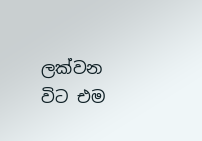ලක්වන විට එම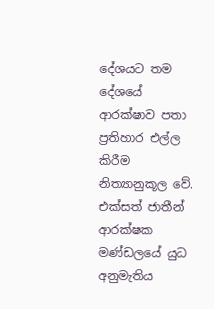දේශයට තම දේශයේ ආරක්ෂාව පතා ප්‍රතිහාර එල්ල කිරීම නිත්‍යානුකූල වේ.
එක්සත් ජාතීන් ආරක්ෂක මණ්ඩලයේ යුධ අනුමැතිය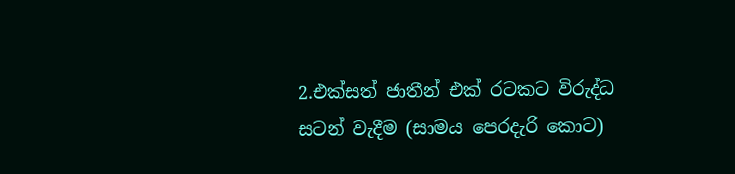2.එක්සත් ජාතීන් එක් රටකට විරුද්ධ සටන් වැදීම (සාමය පෙරදැරි කොට)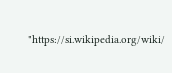"https://si.wikipedia.org/wiki/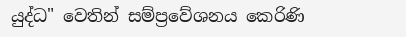යුද්ධ" වෙතින් සම්ප්‍රවේශනය කෙරිණි